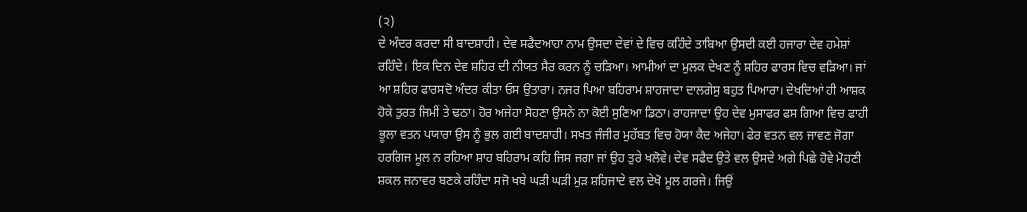(੨)
ਦੇ ਅੰਦਰ ਕਰਦਾ ਸੀ ਬਾਦਸ਼ਾਹੀ। ਦੇਵ ਸਫੈਦਆਹਾ ਨਾਮ ਉਸਦਾ ਦੇਵਾਂ ਦੇ ਵਿਚ ਕਹਿੰਦੇ ਤਾਬਿਆ ਉਸਦੀ ਕਈ ਹਜਾਰਾ ਦੇਵ ਹਮੇਸ਼ਾਂ ਰਹਿੰਦੇ। ਇਕ ਦਿਨ ਦੇਵ ਸ਼ਹਿਰ ਦੀ ਨੀਯਤ ਸੈਰ ਕਰਨ ਨੂੰ ਚੜਿਆ। ਆਮੀਆਂ ਦਾ ਮੁਲਕ ਦੇਖਣ ਨੂੰ ਸ਼ਹਿਰ ਫਾਰਸ ਵਿਚ ਵੜਿਆ। ਜਾਂ ਆ ਸ਼ਹਿਰ ਫਾਰਸਦੋ ਅੰਦਰ ਕੀਤਾ ਓਸ ਉਤਾਰਾ। ਨਜਰ ਪਿਆ ਬਹਿਰਾਮ ਸ਼ਾਹਜਾਦਾ ਦਾਲਗੇਸੁ ਬਹੁਤ ਪਿਆਰਾ। ਦੇਖਦਿਆਂ ਹੀ ਆਸ਼ਕ ਹੋਕੇ ਤੁਰਤ ਜਿਮੀਂ ਤੇ ਢਠਾ। ਹੋਰ ਅਜੇਹਾ ਸੋਹਣਾ ਉਸਨੇ ਨਾ ਕੋਈ ਸੁਣਿਆ ਡਿਠਾ। ਰਾਹਜਾਦਾ ਉਹ ਦੇਵ ਮੁਸਾਫਰ ਫਸ ਗਿਆ ਵਿਚ ਫਾਹੀ ਭੂਲਾ ਵਤਨ ਪਯਾਰਾ ਉਸ ਨੂੰ ਭੁਲ ਗਈ ਬਾਦਸ਼ਾਹੀ। ਸਖਤ ਜੰਜੀਰ ਮੁਹੱਬਤ ਵਿਚ ਹੋਯਾ ਕੈਦ ਅਜੇਹਾ। ਫੇਰ ਵਤਨ ਵਲ ਜਾਵਣ ਜੋਗਾ ਹਰਗਿਜ ਮੂਲ ਨ ਰਹਿਆ ਸ਼ਾਹ ਬਹਿਰਾਮ ਕਹਿ ਜਿਸ ਜਗਾ ਜਾਂ ਉਹ ਤੁਰੇ ਖਲੋਵੇ। ਦੇਵ ਸਫੈਦ ਉਤੇ ਵਲ ਉਸਦੇ ਅਗੇ ਪਿਛੇ ਹੋਵੇ ਮੋਹਣੀ ਸ਼ਕਲ ਜਨਾਵਰ ਬਣਕੇ ਰਹਿੰਦਾ ਸਜੋ ਖਬੇ ਘੜੀ ਘੜੀ ਮੁੜ ਸ਼ਹਿਜਾਦੇ ਵਲ ਦੇਖੋ ਮੂਲ ਗਰਜੇ। ਜਿਉਂ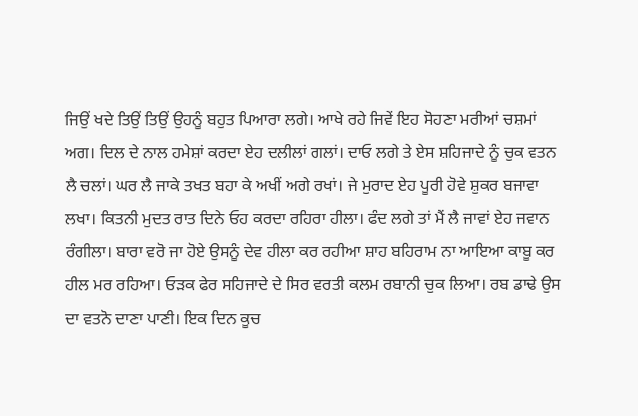ਜਿਉਂ ਖਦੇ ਤਿਉਂ ਤਿਉਂ ਉਹਨੂੰ ਬਹੁਤ ਪਿਆਰਾ ਲਗੇ। ਆਖੇ ਰਹੇ ਜਿਵੇਂ ਇਹ ਸੋਹਣਾ ਮਰੀਆਂ ਚਸ਼ਮਾਂ ਅਗ। ਦਿਲ ਦੇ ਨਾਲ ਹਮੇਸ਼ਾਂ ਕਰਦਾ ਏਹ ਦਲੀਲਾਂ ਗਲਾਂ। ਦਾਓ ਲਗੇ ਤੇ ਏਸ ਸ਼ਹਿਜਾਦੇ ਨੂੰ ਚੁਕ ਵਤਨ ਲੈ ਚਲਾਂ। ਘਰ ਲੈ ਜਾਕੇ ਤਖਤ ਬਹਾ ਕੇ ਅਖੀਂ ਅਗੇ ਰਖਾਂ। ਜੇ ਮੁਰਾਦ ਏਹ ਪੂਰੀ ਹੋਵੇ ਸ਼ੁਕਰ ਬਜਾਵਾ ਲਖਾ। ਕਿਤਨੀ ਮੁਦਤ ਰਾਤ ਦਿਨੇ ਓਹ ਕਰਦਾ ਰਹਿਰਾ ਹੀਲਾ। ਫੰਦ ਲਗੇ ਤਾਂ ਮੈਂ ਲੈ ਜਾਵਾਂ ਏਹ ਜਵਾਨ ਰੰਗੀਲਾ। ਬਾਰਾ ਵਰੋ ਜਾ ਹੋਏ ਉਸਨੂੰ ਦੇਵ ਹੀਲਾ ਕਰ ਰਹੀਆ ਸ਼ਾਹ ਬਹਿਰਾਮ ਨਾ ਆਇਆ ਕਾਬੂ ਕਰ ਹੀਲ ਮਰ ਰਹਿਆ। ਓੜਕ ਫੇਰ ਸਹਿਜਾਦੇ ਦੇ ਸਿਰ ਵਰਤੀ ਕਲਮ ਰਬਾਨੀ ਚੁਕ ਲਿਆ। ਰਬ ਡਾਢੇ ਉਸ ਦਾ ਵਤਨੋ ਦਾਣਾ ਪਾਣੀ। ਇਕ ਦਿਨ ਕੂਚ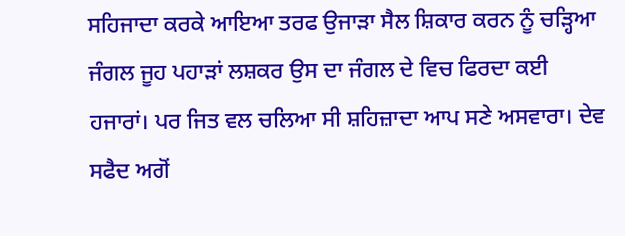ਸਹਿਜਾਦਾ ਕਰਕੇ ਆਇਆ ਤਰਫ ਉਜਾੜਾ ਸੈਲ ਸ਼ਿਕਾਰ ਕਰਨ ਨੂੰ ਚੜ੍ਹਿਆ ਜੰਗਲ ਜੂਹ ਪਹਾੜਾਂ ਲਸ਼ਕਰ ਉਸ ਦਾ ਜੰਗਲ ਦੇ ਵਿਚ ਫਿਰਦਾ ਕਈ ਹਜਾਰਾਂ। ਪਰ ਜਿਤ ਵਲ ਚਲਿਆ ਸੀ ਸ਼ਹਿਜ਼ਾਦਾ ਆਪ ਸਣੇ ਅਸਵਾਰਾ। ਦੇਵ ਸਫੈਦ ਅਗੋਂ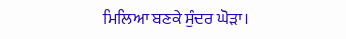ਮਿਲਿਆ ਬਣਕੇ ਸੁੰਦਰ ਘੋੜਾ।